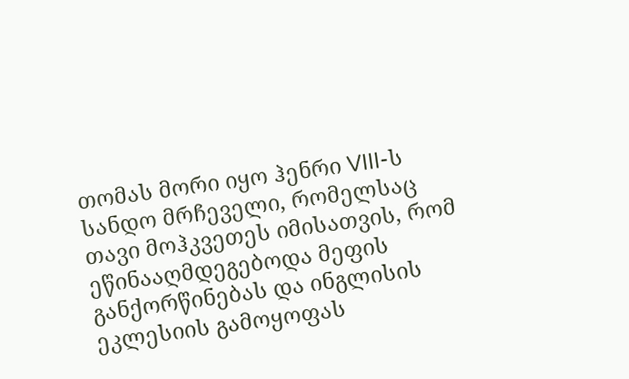თომას მორი იყო ჰენრი VIII-ს სანდო მრჩეველი, რომელსაც თავი მოჰკვეთეს იმისათვის, რომ ეწინააღმდეგებოდა მეფის განქორწინებას და ინგლისის ეკლესიის გამოყოფას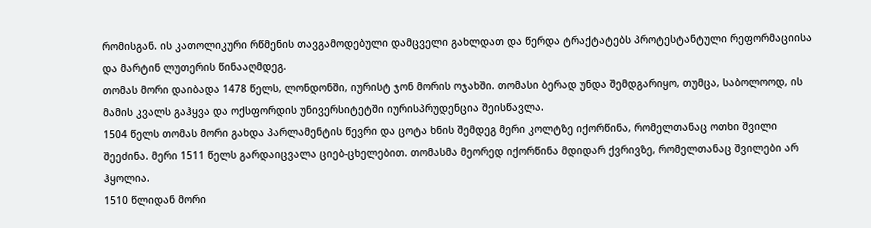რომისგან. ის კათოლიკური რწმენის თავგამოდებული დამცველი გახლდათ და წერდა ტრაქტატებს პროტესტანტული რეფორმაციისა და მარტინ ლუთერის წინააღმდეგ.
თომას მორი დაიბადა 1478 წელს, ლონდონში, იურისტ ჯონ მორის ოჯახში. თომასი ბერად უნდა შემდგარიყო, თუმცა, საბოლოოდ, ის მამის კვალს გაჰყვა და ოქსფორდის უნივერსიტეტში იურისპრუდენცია შეისწავლა.
1504 წელს თომას მორი გახდა პარლამენტის წევრი და ცოტა ხნის შემდეგ მერი კოლტზე იქორწინა, რომელთანაც ოთხი შვილი შეეძინა. მერი 1511 წელს გარდაიცვალა ციებ-ცხელებით. თომასმა მეორედ იქორწინა მდიდარ ქვრივზე, რომელთანაც შვილები არ ჰყოლია.
1510 წლიდან მორი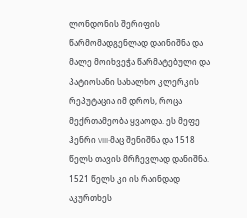ლონდონის შერიფის წარმომადგენლად დაინიშნა და მალე მოიხვეჭა წარმატებული და პატიოსანი სახალხო კლერკის რეპუტაცია იმ დროს, როცა მექრთამეობა ყვაოდა. ეს მეფე ჰენრი VIII-მაც შენიშნა და 1518 წელს თავის მრჩევლად დანიშნა. 1521 წელს კი ის რაინდად აკურთხეს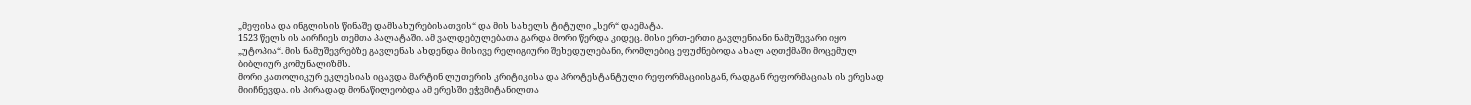„მეფისა და ინგლისის წინაშე დამსახურებისათვის“ და მის სახელს ტიტული „სერ“ დაემატა.
1523 წელს ის აირჩიეს თემთა პალატაში. ამ ვალდებულებათა გარდა მორი წერდა კიდეც. მისი ერთ-ერთი გავლენიანი ნამუშევარი იყო „უტოპია“. მის ნამუშევრებზე გავლენას ახდენდა მისივე რელიგიური შეხედულებანი, რომლებიც ეფუძნებოდა ახალ აღთქმაში მოცემულ ბიბლიურ კომუნალიზმს.
მორი კათოლიკურ ეკლესიას იცავდა მარტინ ლუთერის კრიტიკისა და პროტესტანტული რეფორმაციისგან, რადგან რეფორმაციას ის ერესად მიიჩნევდა. ის პირადად მონაწილეობდა ამ ერესში ეჭვმიტანილთა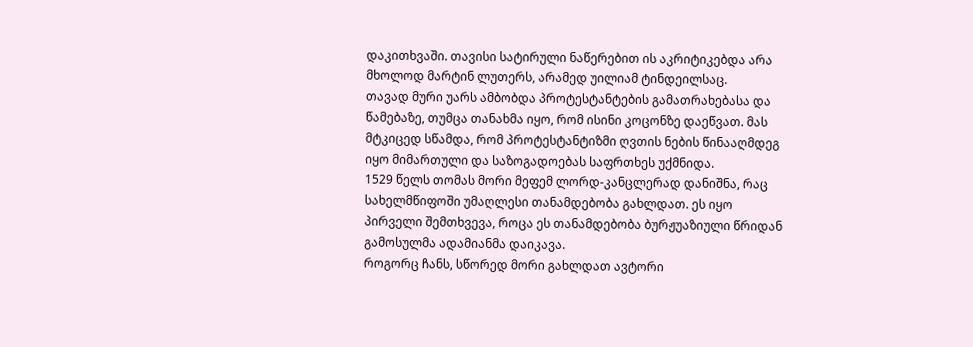დაკითხვაში. თავისი სატირული ნაწერებით ის აკრიტიკებდა არა მხოლოდ მარტინ ლუთერს, არამედ უილიამ ტინდეილსაც.
თავად მური უარს ამბობდა პროტესტანტების გამათრახებასა და წამებაზე, თუმცა თანახმა იყო, რომ ისინი კოცონზე დაეწვათ. მას მტკიცედ სწამდა, რომ პროტესტანტიზმი ღვთის ნების წინააღმდეგ იყო მიმართული და საზოგადოებას საფრთხეს უქმნიდა.
1529 წელს თომას მორი მეფემ ლორდ-კანცლერად დანიშნა, რაც სახელმწიფოში უმაღლესი თანამდებობა გახლდათ. ეს იყო პირველი შემთხვევა, როცა ეს თანამდებობა ბურჟუაზიული წრიდან გამოსულმა ადამიანმა დაიკავა.
როგორც ჩანს, სწორედ მორი გახლდათ ავტორი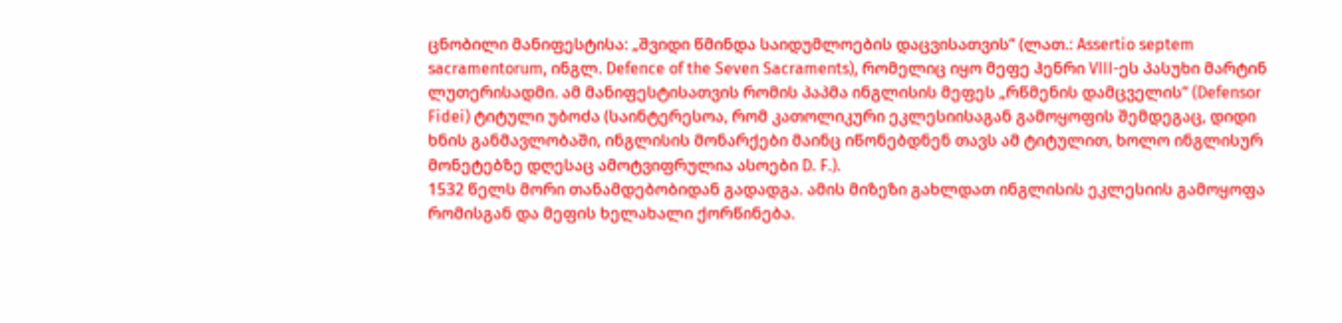ცნობილი მანიფესტისა: „შვიდი წმინდა საიდუმლოების დაცვისათვის“ (ლათ.: Assertio septem sacramentorum, ინგლ. Defence of the Seven Sacraments), რომელიც იყო მეფე ჰენრი VIII-ეს პასუხი მარტინ ლუთერისადმი. ამ მანიფესტისათვის რომის პაპმა ინგლისის მეფეს „რწმენის დამცველის“ (Defensor Fidei) ტიტული უბოძა (საინტერესოა, რომ კათოლიკური ეკლესიისაგან გამოყოფის შემდეგაც, დიდი ხნის განმავლობაში, ინგლისის მონარქები მაინც იწონებდნენ თავს ამ ტიტულით, ხოლო ინგლისურ მონეტებზე დღესაც ამოტვიფრულია ასოები D. F.).
1532 წელს მორი თანამდებობიდან გადადგა. ამის მიზეზი გახლდათ ინგლისის ეკლესიის გამოყოფა რომისგან და მეფის ხელახალი ქორწინება.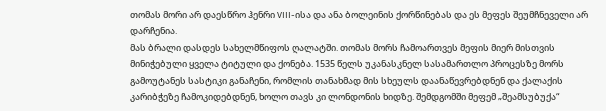თომას მორი არ დაესწრო ჰენრი VIII-ისა და ანა ბოლეინის ქორწინებას და ეს მეფეს შეუმჩნეველი არ დარჩენია.
მას ბრალი დასდეს სახელმწიფოს ღალატში. თომას მორს ჩამოართვეს მეფის მიერ მისთვის მინიჭებული ყველა ტიტული და ქონება. 1535 წელს უკანასკნელ სასამართლო პროცესზე მორს გამოუტანეს სასტიკი განაჩენი, რომლის თანახმად მის სხეულს დაანაწევრებდნენ და ქალაქის კარიბჭეზე ჩამოკიდებდნენ, ხოლო თავს კი ლონდონის ხიდზე. შემდგომში მეფემ „შეამსუბუქა“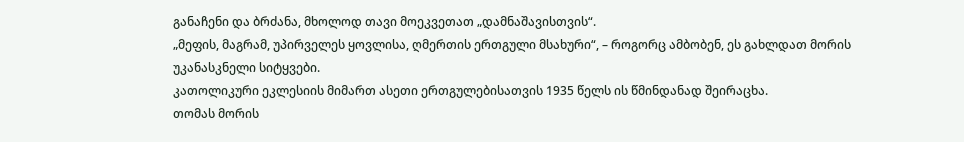განაჩენი და ბრძანა, მხოლოდ თავი მოეკვეთათ „დამნაშავისთვის“.
„მეფის, მაგრამ, უპირველეს ყოვლისა, ღმერთის ერთგული მსახური“, – როგორც ამბობენ, ეს გახლდათ მორის უკანასკნელი სიტყვები.
კათოლიკური ეკლესიის მიმართ ასეთი ერთგულებისათვის 1935 წელს ის წმინდანად შეირაცხა.
თომას მორის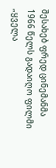შესახებ ფრედ ცინემანმა 1966 წელს გადაიღო ფილმი „ყველა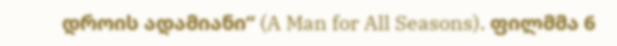დროის ადამიანი“ (A Man for All Seasons). ფილმმა 6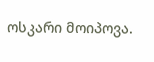ოსკარი მოიპოვა.